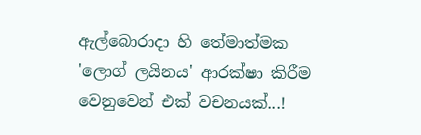ඇල්බොරාදා හි තේමාත්මක 'ලොග් ලයිනය' ආරක්ෂා කිරීම වෙනුවෙන් එක් වචනයක්...!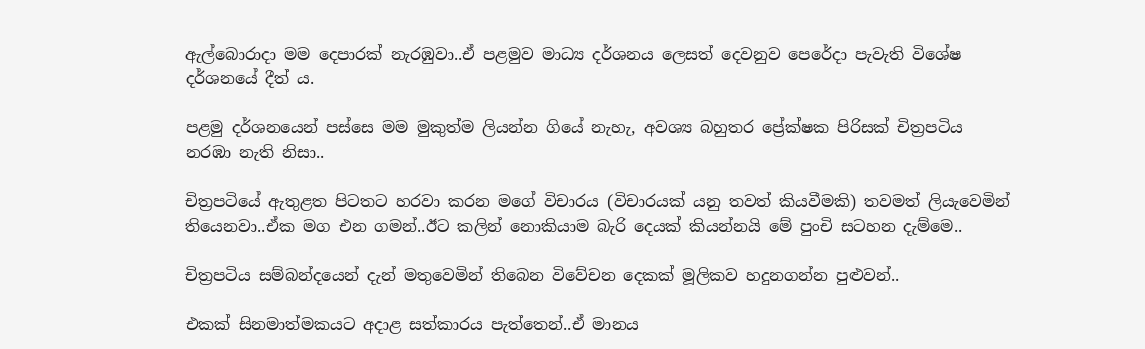ඇල්බොරාදා මම දෙපාරක් නැරඹුවා..ඒ පළමුව මාධ්‍ය දර්ශනය ලෙසත් දෙවනුව පෙරේදා පැවැති විශේෂ දර්ශනයේ දීත් ය.

පළමු දර්ශනයෙන් පස්සෙ මම මුකුත්ම ලියන්න ගියේ නැහැ, අවශ්‍ය බහුතර ප්‍රේක්ෂක පිරිසක් චිත්‍රපටිය නරඹා නැති නිසා..

චිත්‍රපටියේ ඇතුළත පිටතට හරවා කරන මගේ විචාරය (විචාරයක් යනු තවත් කියවීමකි) තවමත් ලියැවෙමින් තියෙනවා..ඒක මග එන ගමන්..ඊට කලින් නොකියාම බැරි දෙයක් කියන්නයි මේ පුංචි සටහන දැම්මෙ..

චිත්‍රපටිය සම්බන්දයෙන් දැන් මතුවෙමින් තිබෙන විවේචන දෙකක් මූලිකව හදුනගන්න පුළුවන්..

එකක් සිනමාත්මකයට අදාළ සත්කාරය පැත්තෙන්..ඒ මානය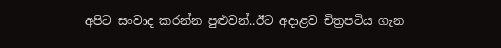අපිට සංවාද කරන්න පුළුවන්..ඊට අදාළව චිත්‍රපටිය ගැන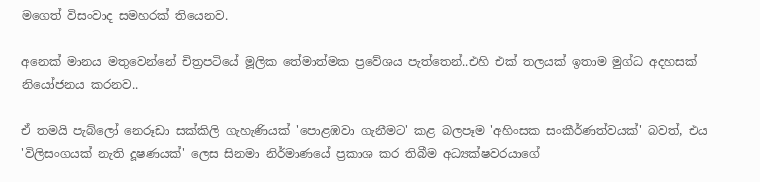මගෙත් විසංවාද සමහරක් තියෙනව.

අනෙක් මානය මතුවෙන්නේ චිත්‍රපටියේ මූලික තේමාත්මක ප්‍රවේශය පැත්තෙන්..එහි එක් තලයක් ඉතාම මුග්ධ අදහසක් නියෝජනය කරනව..

ඒ තමයි පැබ්ලෝ නෙරූඩා සක්කිලි ගැහැණියක් 'පොළඹවා ගැනීමට' කළ බලපෑම 'අහිංසක සංකීර්ණත්වයක්' බවත්, එය 'විලිසංගයක් නැති දූෂණයක්' ලෙස සිනමා නිර්මාණයේ ප්‍රකාශ කර තිබීම අධ්‍යක්ෂවරයාගේ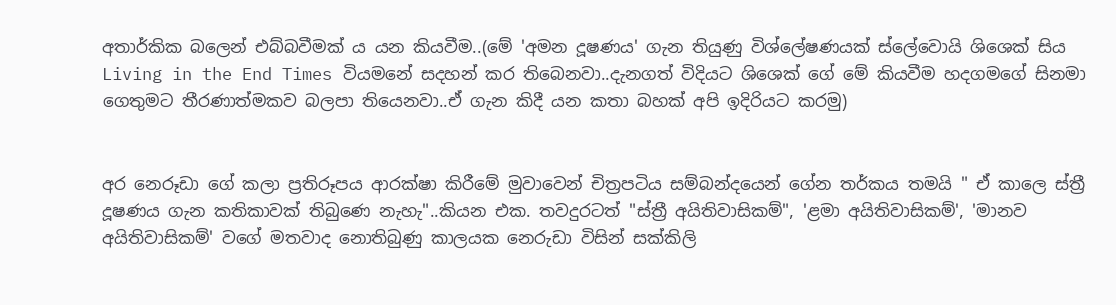අතාර්කික බලෙන් එබ්බවීමක් ය යන කියවීම..(මේ 'අමන දූෂණය' ගැන තියුණු විශ්ලේෂණයක් ස්ලේවොයි ශිශෙක් සිය Living in the End Times වියමනේ සදහන් කර තිබෙනවා..දැනගත් විදියට ශිශෙක් ගේ මේ කියවීම හදගමගේ සිනමා ගෙතුමට තීරණාත්මකව බලපා තියෙනවා..ඒ ගැන කිදී යන කතා බහක් අපි ඉදිරියට කරමු)


අර නෙරූඩා ගේ කලා ප්‍රතිරූපය ආරක්ෂා කිරීමේ මුවාවෙන් චිත්‍රපටිය සම්බන්දයෙන් ගේන තර්කය තමයි " ඒ කාලෙ ස්ත්‍රී දූෂණය ගැන කතිකාවක් තිබුණෙ නැහැ"..කියන එක. තවදුරටත් "ස්ත්‍රී අයිතිවාසිකම්", 'ළමා අයිතිවාසිකම්', 'මානව අයිතිවාසිකම්' වගේ මතවාද නොතිබුණු කාලයක නෙරුඩා විසින් සක්කිලි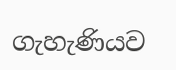ගැහැණියව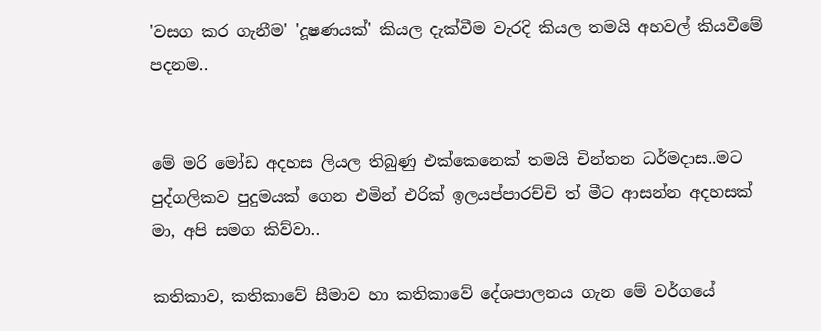'වසග කර ගැනීම' 'දූෂණයක්' කියල දැක්වීම වැරදි කියල තමයි අහවල් කියවීමේ පදනම..


මේ මරි මෝඩ අදහස ලියල තිබුණු එක්කෙනෙක් තමයි චින්තන ධර්මදාස..මට පුද්ගලිකව පුදුමයක් ගෙන එමින් එරික් ඉලයප්පාරච්චි ත් මීට ආසන්න අදහසක් මා, අපි සමග කිව්වා..

කතිකාව, කතිකාවේ සීමාව හා කතිකාවේ දේශපාලනය ගැන මේ වර්ගයේ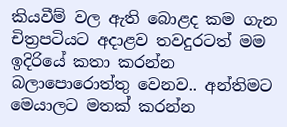කියවීම් වල ඇති බොළද කම ගැන චිත්‍රපටියට අදාළව තවදුරටත් මම ඉදිරියේ කතා කරන්න බලාපොරොත්තු වෙනව.. අන්තිමට මෙයාලට මතක් කරන්න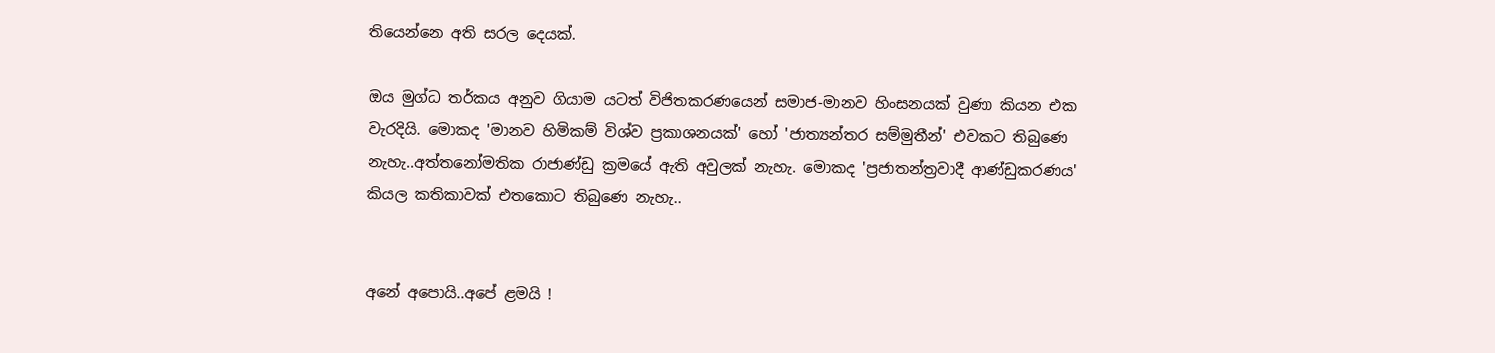තියෙන්නෙ අති සරල දෙයක්.

ඔය මුග්ධ තර්කය අනුව ගියාම යටත් විජිතකරණයෙන් සමාජ-මානව හිංසනයක් වුණා කියන එක වැරදියි. මොකද 'මානව හිමිකම් විශ්ව ප්‍රකාශනයක්' හෝ 'ජාත්‍යන්තර සම්මුතීන්' එවකට තිබුණෙ නැහැ..අත්තනෝමතික රාජාණ්ඩු ක්‍රමයේ ඇති අවුලක් නැහැ. මොකද 'ප්‍රජාතන්ත්‍රවාදී ආණ්ඩුකරණය' කියල කතිකාවක් එතකොට තිබුණෙ නැහැ..


අනේ අපොයි..අපේ ළමයි !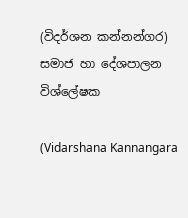(විදර්ශන කන්නන්ගර)
සමාජ හා දේශපාලන විශ්ලේෂක

(Vidarshana Kannangara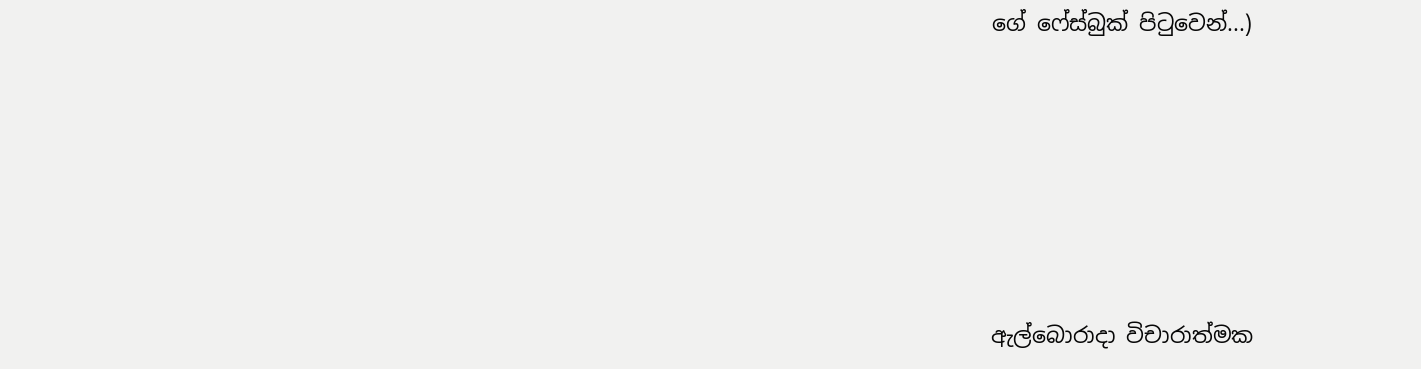ගේ ෆේස්බුක් පිටුවෙන්...)







ඇල්බොරාදා විචාරාත්මක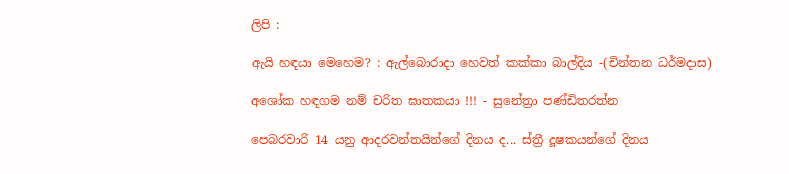ලිපි :

ඇයි හඳයා මෙහෙම? : ඇල්බොරාදා හෙවත් කක්කා බාල්දිය -(චින්තන ධර්මදාස)

අශෝක හඳගම නම් චරිත ඝාතකයා !!! - සුනේත්‍රා පණ්ඩිතරත්න

පෙබරවාරි 14 යනු ආදරවන්තයින්ගේ දිනය ද... ස්ත්‍රී දූෂකයන්ගේ දිනය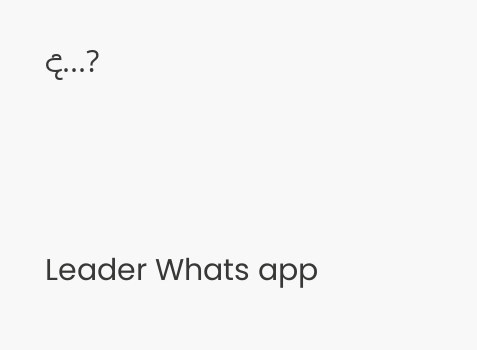ද...?



Leader Whats app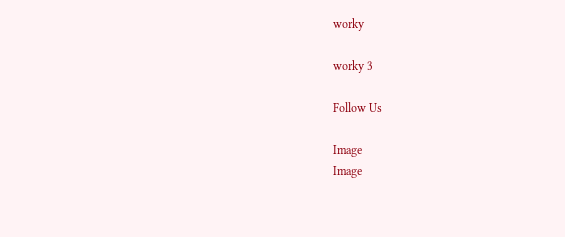worky

worky 3

Follow Us

Image
Image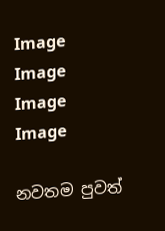Image
Image
Image
Image

නවතම පුවත්